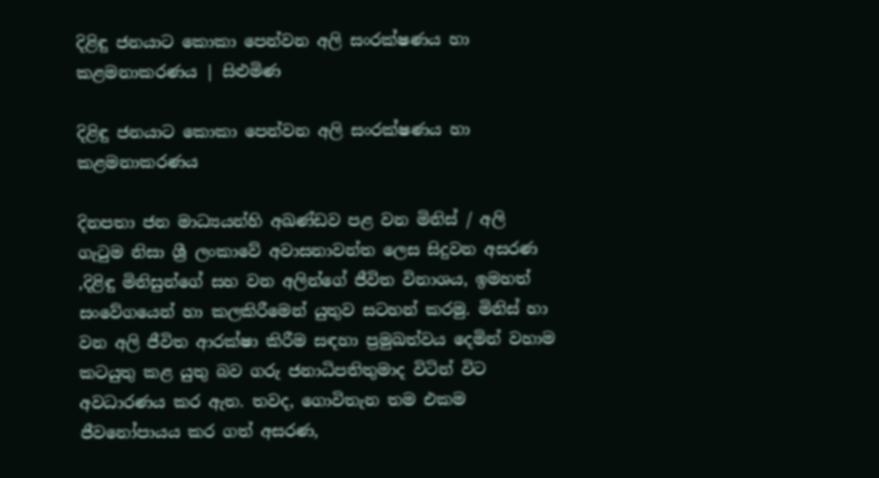දිළිඳු ජනයාට කොකා පෙන්වන අලි සංරක්ෂණය හා කළමනාකරණය | සිළුමිණ

දිළිඳු ජනයාට කොකා පෙන්වන අලි සංරක්ෂණය හා කළමනාකරණය

දිනපතා ජන මාධ්‍යයන්හි අඛණ්ඩව පළ වන මිනිස් / අලි ගැටුම නිසා ශ්‍රී ලංකාවේ අවාසනාවන්ත ලෙස සිදුවන අසරණ ,දිළිඳු මිනිසුන්ගේ සහ වන අලින්ගේ ජීවිත විනාශය, ඉමහත් සංවේගයෙන් හා කලකිරීමෙන් යුතුව සටහන් කරමු. මිනිස් හා වන අලි ජීවිත ආරක්ෂා කිරීම සඳහා ප්‍රමුඛත්වය දෙමින් වහාම කටයුතු කළ යුතු බව ගරු ජනාධිපතිතුමාද විටින් විට අවධාරණය කර ඇත. තවද, ගොවිතැන තම එකම ජීවනෝපායය කර ගත් අසරණ,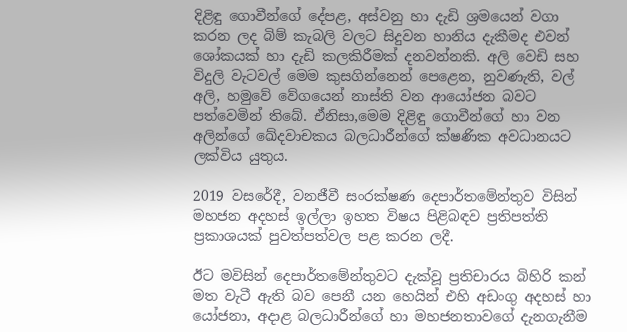දිළිඳු ගොවීන්ගේ දේපළ, අස්වනු හා දැඩි ශ්‍රමයෙන් වගා කරන ලද බිම් කැබලි වලට සිදුවන හානිය දැකීමද එවන් ශෝකයක් හා දැඩි කලකිරීමක් දනවන්නකි. අලි වෙඩි සහ විදුලි වැටවල් මෙම කුසගින්නෙන් පෙළෙන, නුවණැති, වල් අලි, හමුවේ වේගයෙන් නාස්ති වන ආයෝජන බවට පත්වෙමින් තිබේ. ඒනිසා,මෙම දිළිඳු ගොවීන්ගේ හා වන අලින්ගේ ඛේදවාචකය බලධාරීන්ගේ ක්ෂණික අවධානයට ලක්විය යුතුය.

2019 වසරේදී, වනජීවී සංරක්ෂණ දෙපාර්තමේන්තුව විසින් මහජන අදහස් ඉල්ලා ඉහත විෂය පිළිබඳව ප්‍රතිපත්ති ප්‍රකාශයක් පුවත්පත්වල පළ කරන ලදී.

ඊට මවිසින් දෙපාර්තමේන්තුවට දැක්වූ ප්‍රතිචාරය බිහිරි කන් මත වැටී ඇති බව පෙනී යන හෙයින් එහි අඩංගු අදහස් හා යෝජනා, අදාළ බලධාරීන්ගේ හා මහජනතාවගේ දැනගැනීම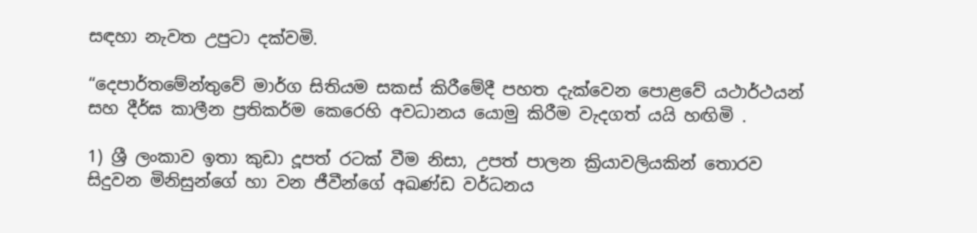සඳහා නැවත උපුටා දක්වමි.

“දෙපාර්තමේන්තුවේ මාර්ග සිතියම සකස් කිරීමේදී පහත දැක්වෙන පොළවේ යථාර්ථයන් සහ දීර්ඝ කාලීන ප්‍රතිකර්ම කෙරෙහි අවධානය යොමු කිරීම වැදගත් යයි හඟිමි .

1) ශ්‍රී ලංකාව ඉතා කුඩා දූපත් රටක් වීම නිසා, උපත් පාලන ක්‍රියාවලියකින් තොරව සිදුවන මිනිසුන්ගේ හා වන ජීවීන්ගේ අඛණ්ඩ වර්ධනය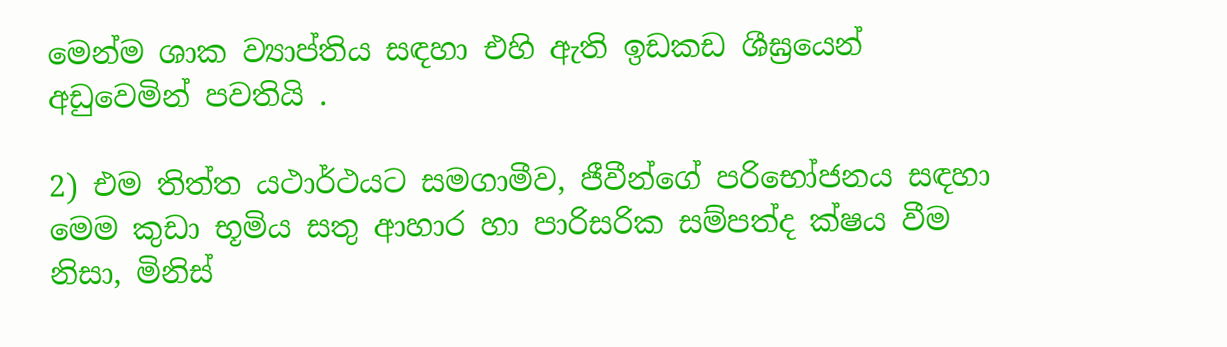මෙන්ම ශාක ව්‍යාප්තිය සඳහා එහි ඇති ඉඩකඩ ශීඝ්‍රයෙන් අඩුවෙමින් පවතියි .

2) එම තිත්ත යථාර්ථයට සමගාමීව, ජීවීන්ගේ පරිභෝජනය සඳහා මෙම කුඩා භූමිය සතු ආහාර හා පාරිසරික සම්පත්ද ක්ෂය වීම නිසා, මිනිස්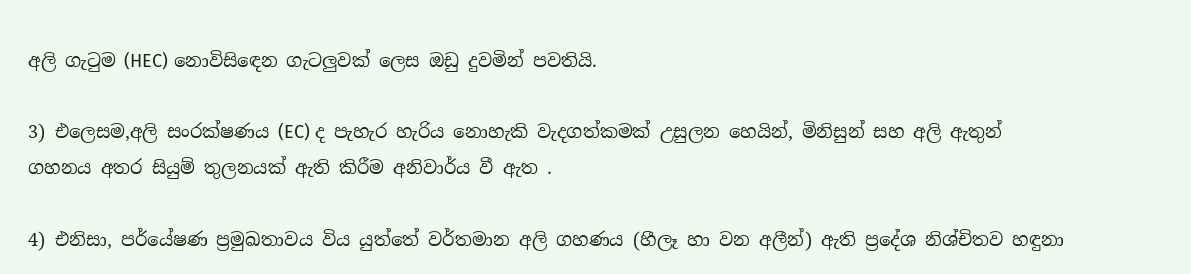අලි ගැටුම (HEC) නොවිසිඳෙන ගැටලුවක් ලෙස ඔඩු දුවමින් පවතියි.

3) එලෙසම,අලි සංරක්ෂණය (EC) ද පැහැර හැරිය නොහැකි වැදගත්කමක් උසුලන හෙයින්, මිනිසුන් සහ අලි ඇතුන් ගහනය අතර සියුම් තුලනයක් ඇති කිරීම අනිවාර්ය වී ඇත .

4) එනිසා, පර්යේෂණ ප්‍රමුඛතාවය විය යුත්තේ වර්තමාන අලි ගහණය (හීලෑ හා වන අලීන්) ඇති ප්‍රදේශ නිශ්චිතව හඳුනා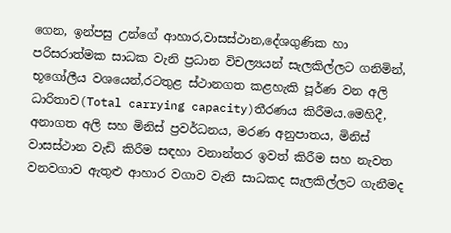ගෙන, ඉන්පසු උන්ගේ ආහාර,වාසස්ථාන,දේශගුණික හා පරිසරාත්මක සාධක වැනි ප්‍රධාන විචල්‍යයන් සැලකිල්ලට ගනිමින්, භූගෝලීය වශයෙන්,රටතුළ ස්ථානගත කළහැකි පූර්ණ වන අලි ධාරිතාව(Total carrying capacity)තීරණය කිරීමය.මෙහිදී, අනාගත අලි සහ මිනිස් ප්‍රවර්ධනය, මරණ අනුපාතය, මිනිස් වාසස්ථාන වැඩි කිරීම සඳහා වනාන්තර ඉවත් කිරීම සහ නැවත වනවගාව ඇතුළු ආහාර වගාව වැනි සාධකද සැලකිල්ලට ගැනීමද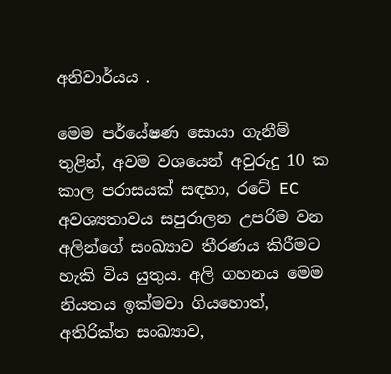අනිවාර්යය .

මෙම පර්යේෂණ සොයා ගැනීම් තුළින්, අවම වශයෙන් අවුරුදු 10 ක කාල පරාසයක් සඳහා, රටේ EC අවශ්‍යතාවය සපුරාලන උපරිම වන අලින්ගේ සංඛ්‍යාව තීරණය කිරීමට හැකි විය යුතුය. අලි ගහනය මෙම නියතය ඉක්මවා ගියහොත්, අතිරික්ත සංඛ්‍යාව,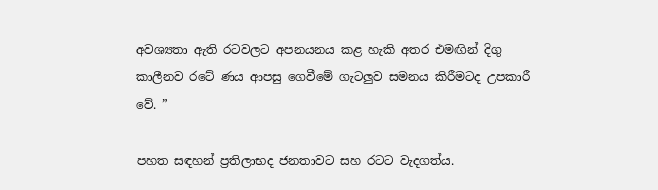අවශ්‍යතා ඇති රටවලට අපනයනය කළ හැකි අතර එමඟින් දිගු කාලීනව රටේ ණය ආපසු ගෙවීමේ ගැටලුව සමනය කිරීමටද උපකාරී වේ. ”

පහත සඳහන් ප්‍රතිලාභද ජනතාවට සහ රටට වැදගත්ය.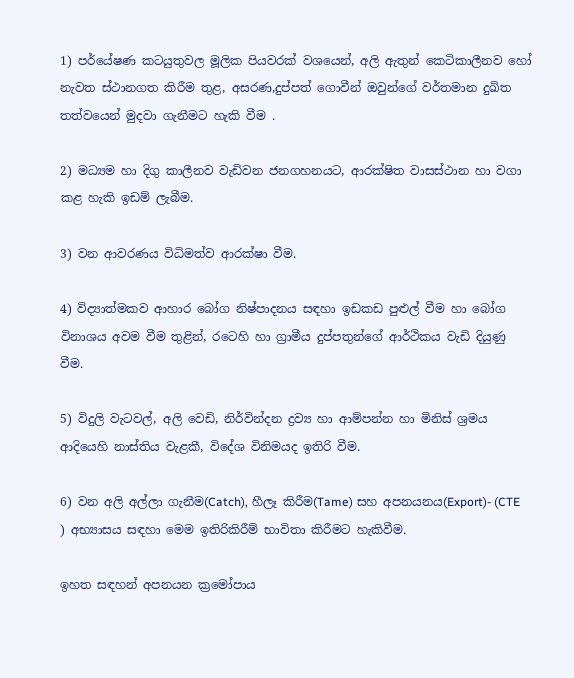1) පර්යේෂණ කටයුතුවල මූලික පියවරක් වශයෙන්, අලි ඇතුන් කෙටිකාලීනව හෝ නැවත ස්ථානගත කිරීම තුළ, අසරණ,දුප්පත් ගොවීන් ඔවුන්ගේ වර්තමාන දුඛිත තත්වයෙන් මුදවා ගැනීමට හැකි වීම .

2) මධ්‍යම හා දිගු කාලීනව වැඩිවන ජනගහනයට, ආරක්ෂිත වාසස්ථාන හා වගා කළ හැකි ඉඩම් ලැබීම.

3) වන ආවරණය විධිමත්ව ආරක්ෂා වීම.

4) විද්‍යාත්මකව ආහාර බෝග නිෂ්පාදනය සඳහා ඉඩකඩ පුළුල් වීම හා බෝග විනාශය අවම වීම තුළින්, රටෙහි හා ග්‍රාමීය දුප්පතුන්ගේ ආර්ථිකය වැඩි දියුණු වීම.

5) විදුලි වැටවල්, අලි වෙඩි, නිර්වින්දන ද්‍රව්‍ය හා ආම්පන්න හා මිනිස් ශ්‍රමය ආදියෙහි නාස්තිය වැළකී, විදේශ විනිමයද ඉතිරි වීම.

6) වන අලි අල්ලා ගැනීම(Catch), හීලෑ කිරීම(Tame) සහ අපනයනය(Export)- (CTE ) අභ්‍යාසය සඳහා මෙම ඉතිරිකිරීම් භාවිතා කිරීමට හැකිවීම.

ඉහත සඳහන් අපනයන ක්‍රමෝපාය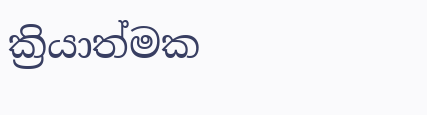ක්‍රියාත්මක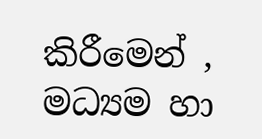කිරීමෙන් , මධ්‍යම හා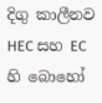දිගු කාලීනව HEC සහ EC හි බොහෝ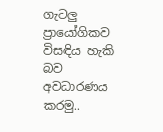ගැටලු ප්‍රායෝගිකව විසඳිය හැකි බව අවධාරණය කරමු..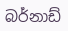බර්නාඩ්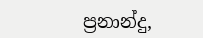ප්‍රනාන්දු,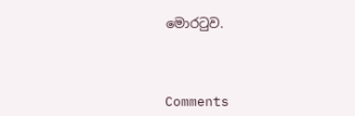මොරටුව.



Comments